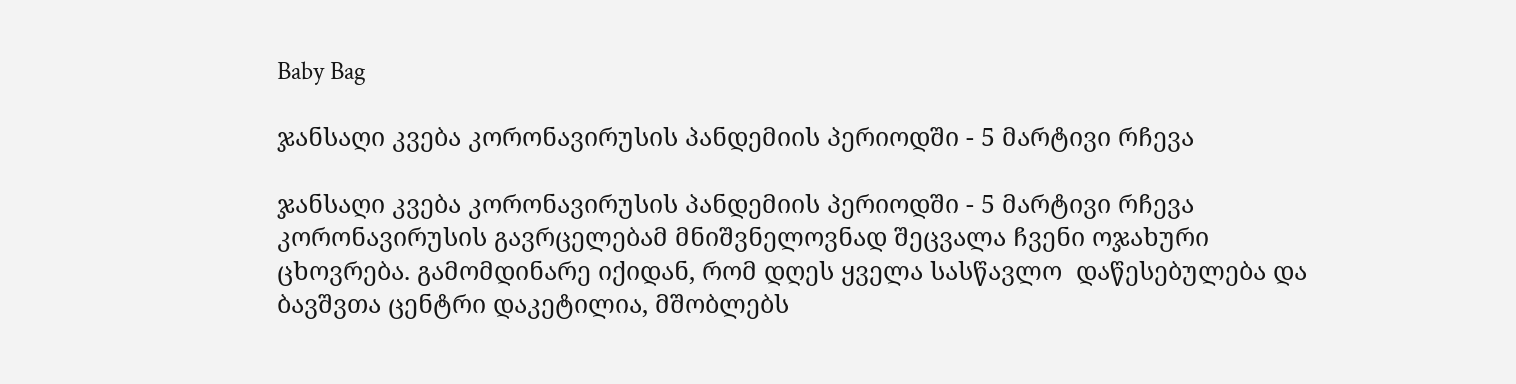Baby Bag

ჯანსაღი კვება კორონავირუსის პანდემიის პერიოდში - 5 მარტივი რჩევა

ჯანსაღი კვება კორონავირუსის პანდემიის პერიოდში - 5 მარტივი რჩევა
კორონავირუსის გავრცელებამ მნიშვნელოვნად შეცვალა ჩვენი ოჯახური ცხოვრება. გამომდინარე იქიდან, რომ დღეს ყველა სასწავლო  დაწესებულება და ბავშვთა ცენტრი დაკეტილია, მშობლებს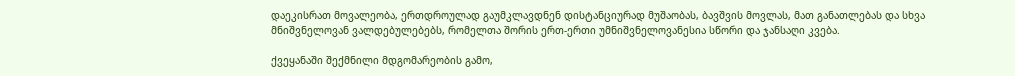დაეკისრათ მოვალეობა, ერთდროულად გაუმკლავდნენ დისტანციურად მუშაობას, ბავშვის მოვლას, მათ განათლებას და სხვა მნიშვნელოვან ვალდებულებებს, რომელთა შორის ერთ-ერთი უმნიშვნელოვანესია სწორი და ჯანსაღი კვება.

ქვეყანაში შექმნილი მდგომარეობის გამო,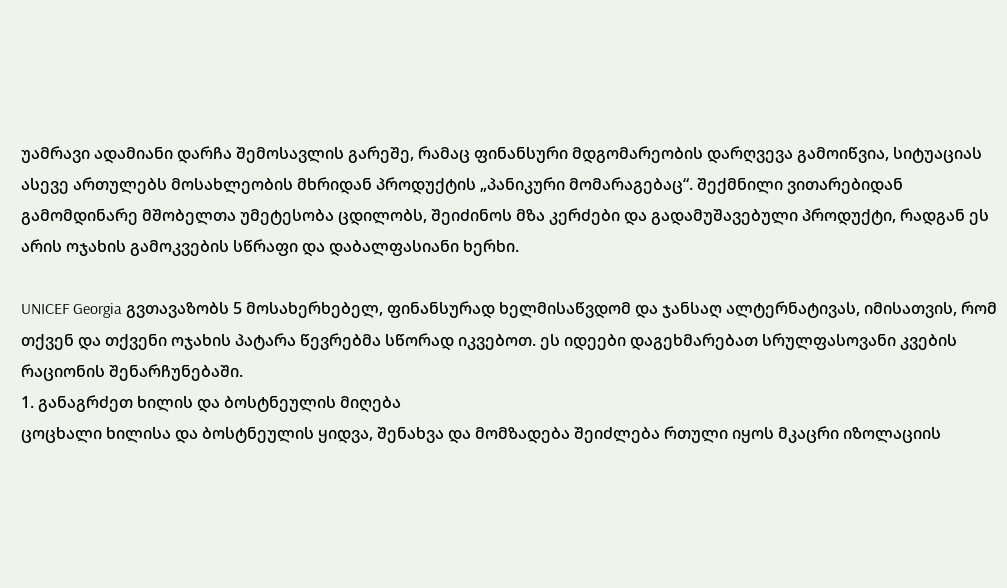უამრავი ადამიანი დარჩა შემოსავლის გარეშე, რამაც ფინანსური მდგომარეობის დარღვევა გამოიწვია, სიტუაციას ასევე ართულებს მოსახლეობის მხრიდან პროდუქტის „პანიკური მომარაგებაც“. შექმნილი ვითარებიდან გამომდინარე მშობელთა უმეტესობა ცდილობს, შეიძინოს მზა კერძები და გადამუშავებული პროდუქტი, რადგან ეს არის ოჯახის გამოკვების სწრაფი და დაბალფასიანი ხერხი.

UNICEF Georgia გვთავაზობს 5 მოსახერხებელ, ფინანსურად ხელმისაწვდომ და ჯანსაღ ალტერნატივას, იმისათვის, რომ თქვენ და თქვენი ოჯახის პატარა წევრებმა სწორად იკვებოთ. ეს იდეები დაგეხმარებათ სრულფასოვანი კვების რაციონის შენარჩუნებაში.
1. განაგრძეთ ხილის და ბოსტნეულის მიღება
ცოცხალი ხილისა და ბოსტნეულის ყიდვა, შენახვა და მომზადება შეიძლება რთული იყოს მკაცრი იზოლაციის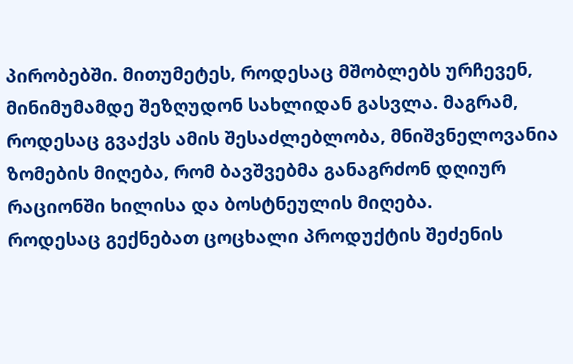პირობებში. მითუმეტეს, როდესაც მშობლებს ურჩევენ, მინიმუმამდე შეზღუდონ სახლიდან გასვლა. მაგრამ, როდესაც გვაქვს ამის შესაძლებლობა, მნიშვნელოვანია ზომების მიღება, რომ ბავშვებმა განაგრძონ დღიურ რაციონში ხილისა და ბოსტნეულის მიღება.
როდესაც გექნებათ ცოცხალი პროდუქტის შეძენის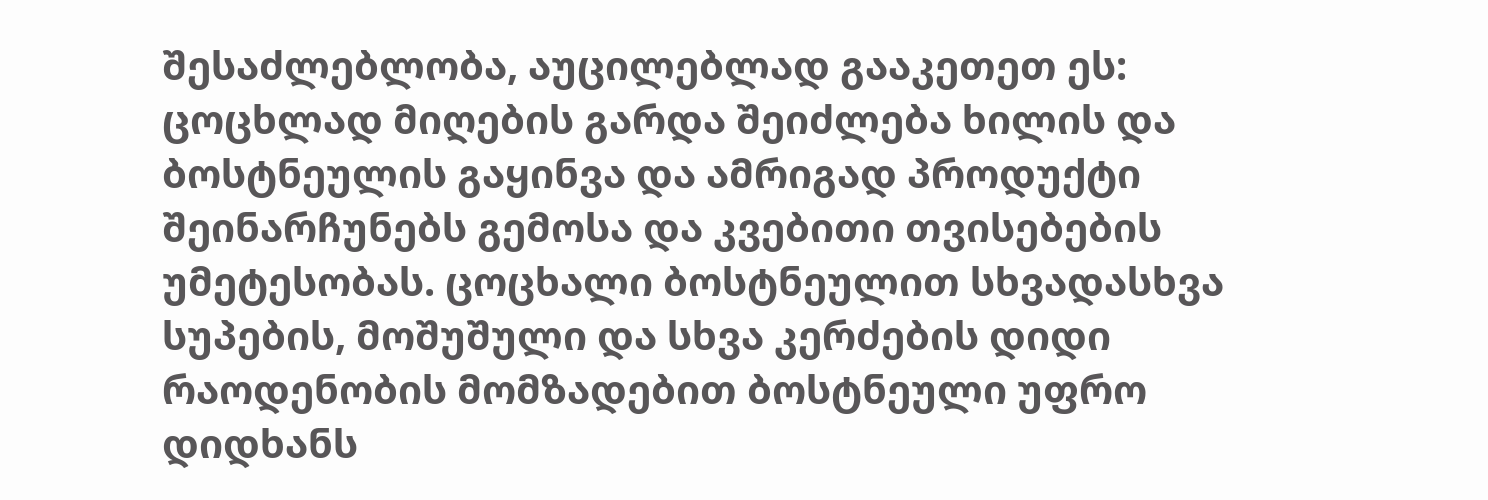შესაძლებლობა, აუცილებლად გააკეთეთ ეს: ცოცხლად მიღების გარდა შეიძლება ხილის და ბოსტნეულის გაყინვა და ამრიგად პროდუქტი შეინარჩუნებს გემოსა და კვებითი თვისებების უმეტესობას. ცოცხალი ბოსტნეულით სხვადასხვა სუპების, მოშუშული და სხვა კერძების დიდი რაოდენობის მომზადებით ბოსტნეული უფრო დიდხანს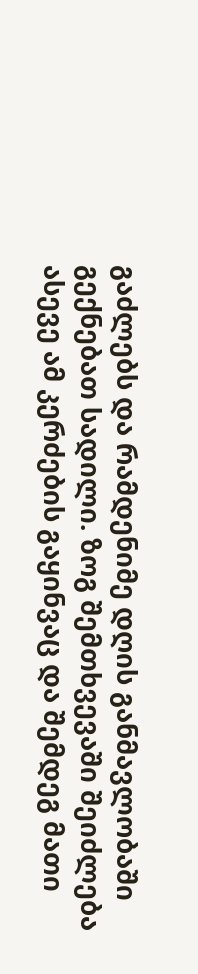გაძლებს და რამდენიმე დღის განმავლობაში გექნებათ სადილი. ზოგ შემთხვევაში შეიძლება ასევე ამ კერძების გაყინვაც და შემდეგ მათი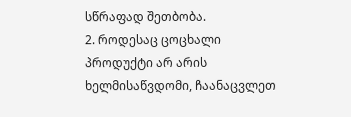სწრაფად შეთბობა.
2. როდესაც ცოცხალი პროდუქტი არ არის ხელმისაწვდომი, ჩაანაცვლეთ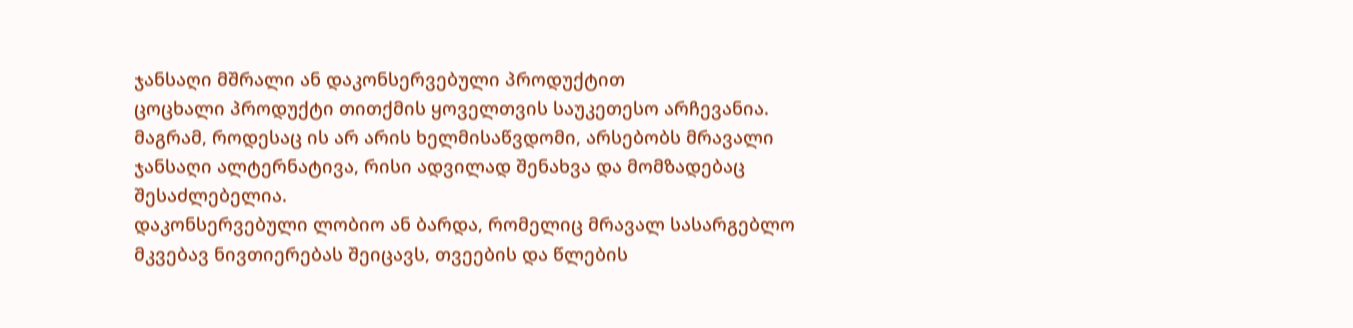ჯანსაღი მშრალი ან დაკონსერვებული პროდუქტით
ცოცხალი პროდუქტი თითქმის ყოველთვის საუკეთესო არჩევანია. მაგრამ, როდესაც ის არ არის ხელმისაწვდომი, არსებობს მრავალი ჯანსაღი ალტერნატივა, რისი ადვილად შენახვა და მომზადებაც შესაძლებელია.
დაკონსერვებული ლობიო ან ბარდა, რომელიც მრავალ სასარგებლო მკვებავ ნივთიერებას შეიცავს, თვეების და წლების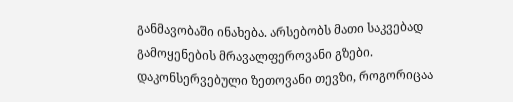განმავობაში ინახება. არსებობს მათი საკვებად გამოყენების მრავალფეროვანი გზები. დაკონსერვებული ზეთოვანი თევზი, როგორიცაა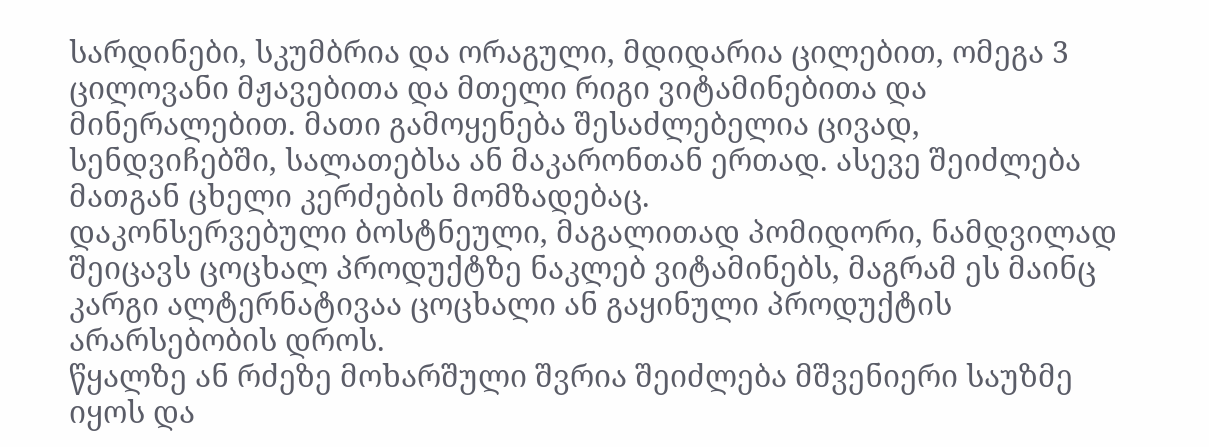სარდინები, სკუმბრია და ორაგული, მდიდარია ცილებით, ომეგა 3 ცილოვანი მჟავებითა და მთელი რიგი ვიტამინებითა და მინერალებით. მათი გამოყენება შესაძლებელია ცივად, სენდვიჩებში, სალათებსა ან მაკარონთან ერთად. ასევე შეიძლება მათგან ცხელი კერძების მომზადებაც.
დაკონსერვებული ბოსტნეული, მაგალითად პომიდორი, ნამდვილად შეიცავს ცოცხალ პროდუქტზე ნაკლებ ვიტამინებს, მაგრამ ეს მაინც კარგი ალტერნატივაა ცოცხალი ან გაყინული პროდუქტის არარსებობის დროს.
წყალზე ან რძეზე მოხარშული შვრია შეიძლება მშვენიერი საუზმე იყოს და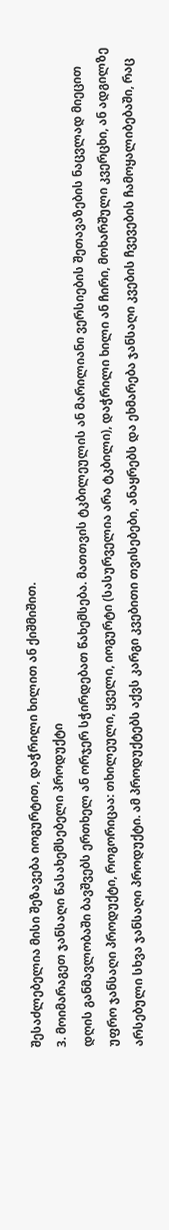შესაძლებელია მისი შეზავება იოგურტით, დაჭრილი ხილით ან ქიშმიშით.
3. მოიმარაგეთ ჯანსაღი წასახემსებელი პროდუქტი
დღის განმავლობაში ბავშვებს ერთხელ ან ორჯერ სჭირდებათ წახემსება. მათთვის ტკბილეულის ან მარილიანი ვერსიების შეთავაზების ნაცვლად მიეცით უფრო ჯანსაღი პროდუქტი, როგორიცაა: თხილეული, ყველი, იოგურტი (სასურველია არა ტკბილი), დაჭრილი ხილი ან ჩირი, მოხარშული კვერცხი, ან ადგილზე არსებული სხვა ჯანსაღი პროდუქტი. ამ პროდუქტებს აქვს კარგი კვებითი თვისებები, ანაყრებს და ეხმარება ჯანსაღი კვების ჩვევების ჩამოყალიბებაში, რაც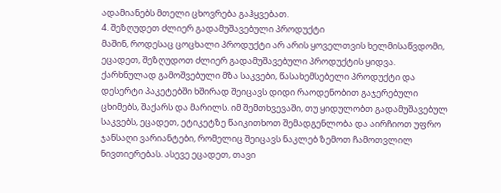ადამიანებს მთელი ცხოვრება გაჰყვებათ.
4. შეზღუდეთ ძლიერ გადამუშავებული პროდუქტი
მაშინ, როდესაც ცოცხალი პროდუქტი არ არის ყოველთვის ხელმისაწვდომი, ეცადეთ, შეზღუდოთ ძლიერ გადამუშავებული პროდუქტის ყიდვა. ქარხნულად გამოშვებული მზა საკვები, წასახემსებელი პროდუქტი და დესერტი პაკეტებში ხშირად შეიცავს დიდი რაოდენობით გაჯერებული ცხიმებს, შაქარს და მარილს. იმ შემთხვევაში, თუ ყიდულობთ გადამუშავებულ საკვებს, ეცადეთ, ეტიკეტზე წაიკითხოთ შემადგენლობა და აირჩიოთ უფრო ჯანსაღი ვარიანტები, რომელიც შეიცავს ნაკლებ ზემოთ ჩამოთვლილ ნივთიერებას. ასევე ეცადეთ, თავი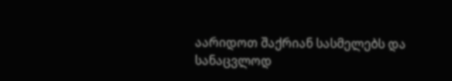აარიდოთ შაქრიან სასმელებს და სანაცვლოდ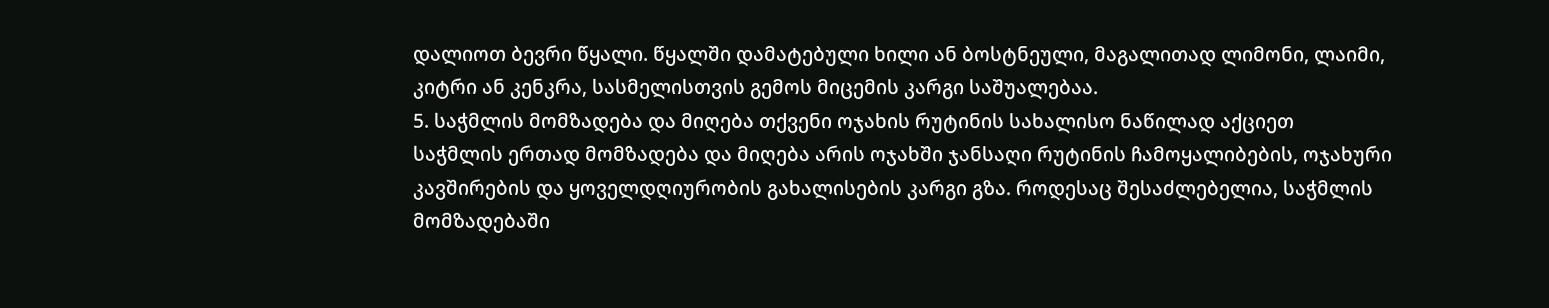დალიოთ ბევრი წყალი. წყალში დამატებული ხილი ან ბოსტნეული, მაგალითად ლიმონი, ლაიმი, კიტრი ან კენკრა, სასმელისთვის გემოს მიცემის კარგი საშუალებაა.
5. საჭმლის მომზადება და მიღება თქვენი ოჯახის რუტინის სახალისო ნაწილად აქციეთ
საჭმლის ერთად მომზადება და მიღება არის ოჯახში ჯანსაღი რუტინის ჩამოყალიბების, ოჯახური კავშირების და ყოველდღიურობის გახალისების კარგი გზა. როდესაც შესაძლებელია, საჭმლის მომზადებაში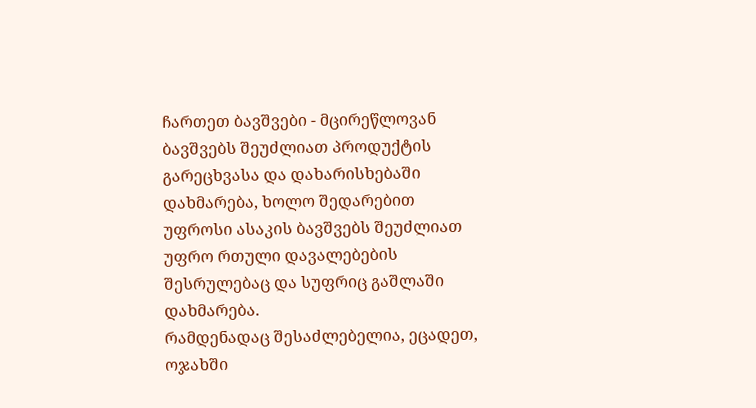ჩართეთ ბავშვები - მცირეწლოვან ბავშვებს შეუძლიათ პროდუქტის გარეცხვასა და დახარისხებაში დახმარება, ხოლო შედარებით უფროსი ასაკის ბავშვებს შეუძლიათ უფრო რთული დავალებების შესრულებაც და სუფრიც გაშლაში დახმარება.
რამდენადაც შესაძლებელია, ეცადეთ, ოჯახში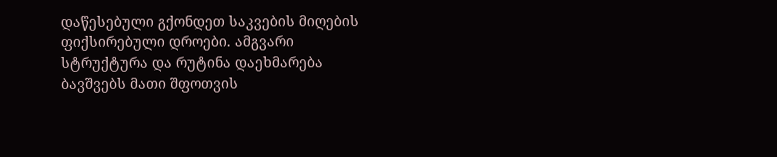დაწესებული გქონდეთ საკვების მიღების ფიქსირებული დროები. ამგვარი სტრუქტურა და რუტინა დაეხმარება ბავშვებს მათი შფოთვის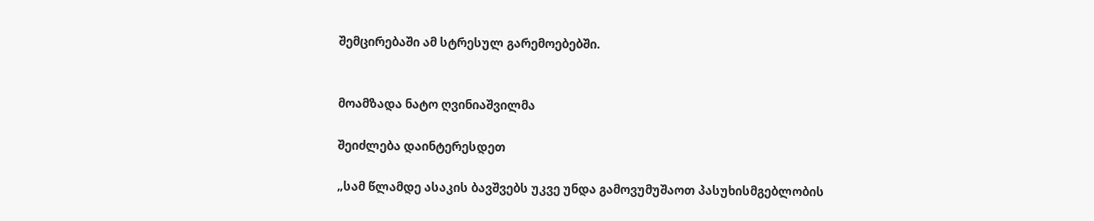შემცირებაში ამ სტრესულ გარემოებებში.


მოამზადა ნატო ღვინიაშვილმა

შეიძლება დაინტერესდეთ

„სამ წლამდე ასაკის ბავშვებს უკვე უნდა გამოვუმუშაოთ პასუხისმგებლობის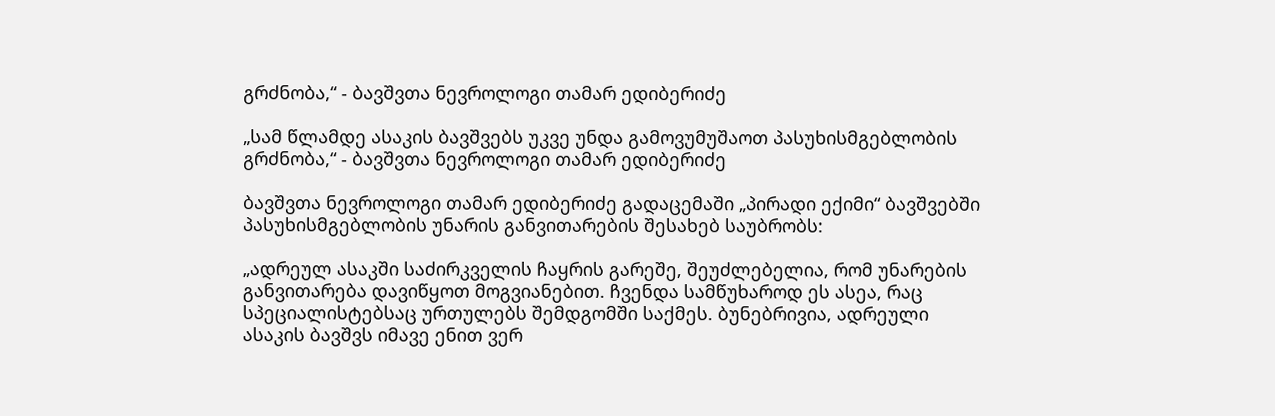გრძნობა,“ - ბავშვთა ნევროლოგი თამარ ედიბერიძე

„სამ წლამდე ასაკის ბავშვებს უკვე უნდა გამოვუმუშაოთ პასუხისმგებლობის გრძნობა,“ - ბავშვთა ნევროლოგი თამარ ედიბერიძე

ბავშვთა ნევროლოგი თამარ ედიბერიძე გადაცემაში „პირადი ექიმი“ ბავშვებში პასუხისმგებლობის უნარის განვითარების შესახებ საუბრობს:

„ადრეულ ასაკში საძირკველის ჩაყრის გარეშე, შეუძლებელია, რომ უნარების განვითარება დავიწყოთ მოგვიანებით. ჩვენდა სამწუხაროდ ეს ასეა, რაც სპეციალისტებსაც ურთულებს შემდგომში საქმეს. ბუნებრივია, ადრეული ასაკის ბავშვს იმავე ენით ვერ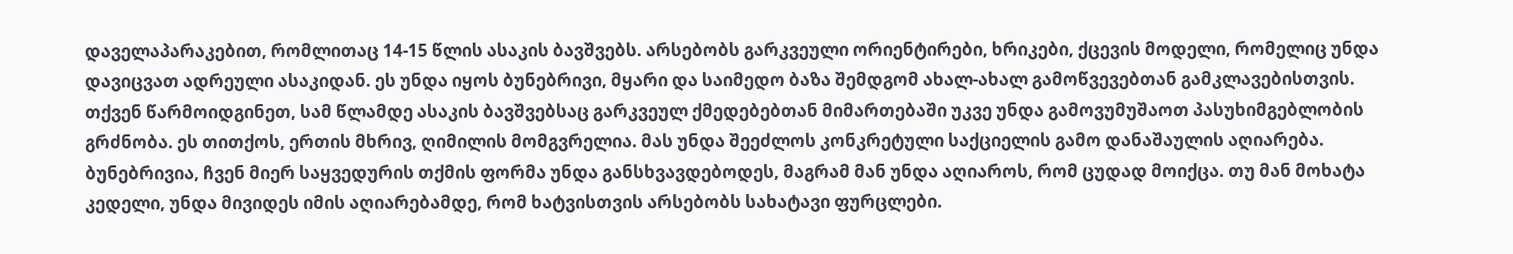დაველაპარაკებით, რომლითაც 14-15 წლის ასაკის ბავშვებს. არსებობს გარკვეული ორიენტირები, ხრიკები, ქცევის მოდელი, რომელიც უნდა დავიცვათ ადრეული ასაკიდან. ეს უნდა იყოს ბუნებრივი, მყარი და საიმედო ბაზა შემდგომ ახალ-ახალ გამოწვევებთან გამკლავებისთვის. თქვენ წარმოიდგინეთ, სამ წლამდე ასაკის ბავშვებსაც გარკვეულ ქმედებებთან მიმართებაში უკვე უნდა გამოვუმუშაოთ პასუხიმგებლობის გრძნობა. ეს თითქოს, ერთის მხრივ, ღიმილის მომგვრელია. მას უნდა შეეძლოს კონკრეტული საქციელის გამო დანაშაულის აღიარება. ბუნებრივია, ჩვენ მიერ საყვედურის თქმის ფორმა უნდა განსხვავდებოდეს, მაგრამ მან უნდა აღიაროს, რომ ცუდად მოიქცა. თუ მან მოხატა კედელი, უნდა მივიდეს იმის აღიარებამდე, რომ ხატვისთვის არსებობს სახატავი ფურცლები.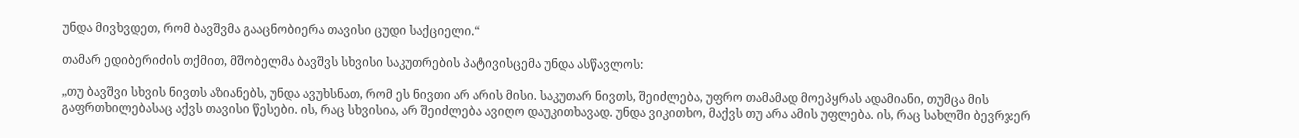უნდა მივხვდეთ, რომ ბავშვმა გააცნობიერა თავისი ცუდი საქციელი.“

თამარ ედიბერიძის თქმით, მშობელმა ბავშვს სხვისი საკუთრების პატივისცემა უნდა ასწავლოს:

„თუ ბავშვი სხვის ნივთს აზიანებს, უნდა ავუხსნათ, რომ ეს ნივთი არ არის მისი. საკუთარ ნივთს, შეიძლება, უფრო თამამად მოეპყრას ადამიანი, თუმცა მის გაფრთხილებასაც აქვს თავისი წესები. ის, რაც სხვისია, არ შეიძლება ავიღო დაუკითხავად. უნდა ვიკითხო, მაქვს თუ არა ამის უფლება. ის, რაც სახლში ბევრჯერ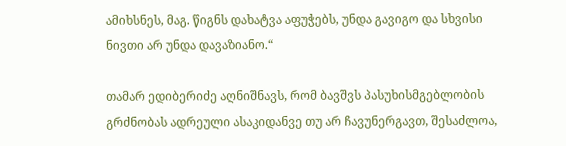ამიხსნეს, მაგ. წიგნს დახატვა აფუჭებს, უნდა გავიგო და სხვისი ნივთი არ უნდა დავაზიანო.“

თამარ ედიბერიძე აღნიშნავს, რომ ბავშვს პასუხისმგებლობის გრძნობას ადრეული ასაკიდანვე თუ არ ჩავუნერგავთ, შესაძლოა,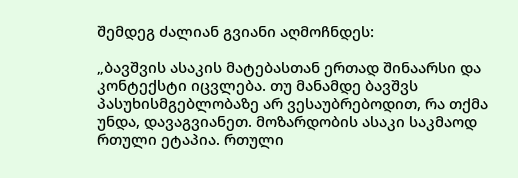შემდეგ ძალიან გვიანი აღმოჩნდეს:

„ბავშვის ასაკის მატებასთან ერთად შინაარსი და კონტექსტი იცვლება. თუ მანამდე ბავშვს პასუხისმგებლობაზე არ ვესაუბრებოდით, რა თქმა უნდა, დავაგვიანეთ. მოზარდობის ასაკი საკმაოდ რთული ეტაპია. რთული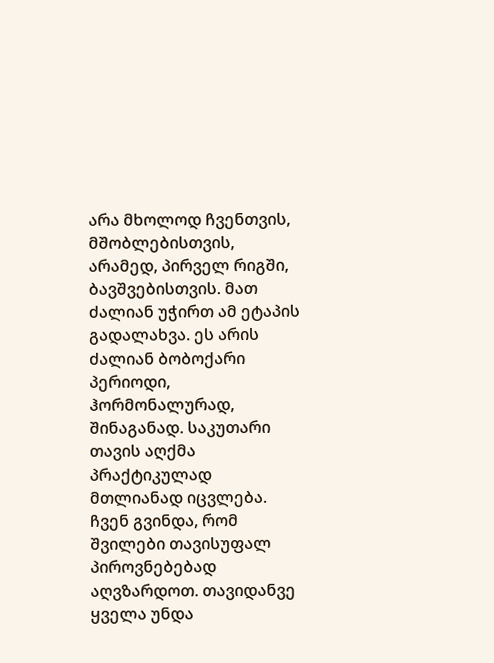არა მხოლოდ ჩვენთვის, მშობლებისთვის, არამედ, პირველ რიგში, ბავშვებისთვის. მათ ძალიან უჭირთ ამ ეტაპის გადალახვა. ეს არის ძალიან ბობოქარი პერიოდი, ჰორმონალურად, შინაგანად. საკუთარი თავის აღქმა პრაქტიკულად მთლიანად იცვლება. ჩვენ გვინდა, რომ შვილები თავისუფალ პიროვნებებად აღვზარდოთ. თავიდანვე ყველა უნდა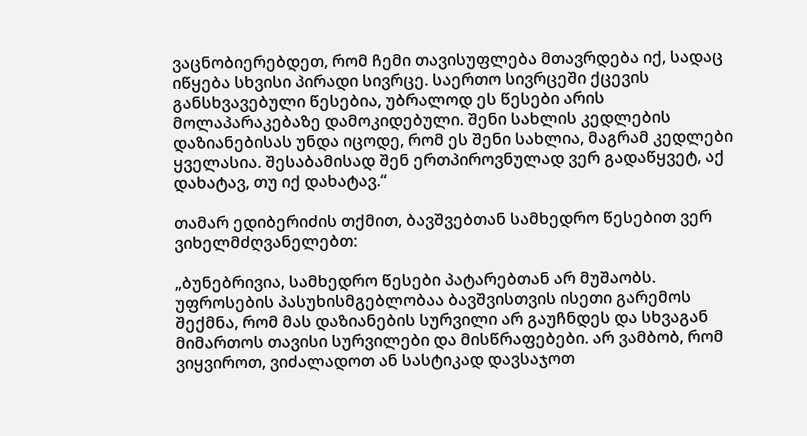ვაცნობიერებდეთ, რომ ჩემი თავისუფლება მთავრდება იქ, სადაც იწყება სხვისი პირადი სივრცე. საერთო სივრცეში ქცევის განსხვავებული წესებია, უბრალოდ ეს წესები არის მოლაპარაკებაზე დამოკიდებული. შენი სახლის კედლების დაზიანებისას უნდა იცოდე, რომ ეს შენი სახლია, მაგრამ კედლები ყველასია. შესაბამისად შენ ერთპიროვნულად ვერ გადაწყვეტ, აქ დახატავ, თუ იქ დახატავ.“

თამარ ედიბერიძის თქმით, ბავშვებთან სამხედრო წესებით ვერ ვიხელმძღვანელებთ:

„ბუნებრივია, სამხედრო წესები პატარებთან არ მუშაობს. უფროსების პასუხისმგებლობაა ბავშვისთვის ისეთი გარემოს შექმნა, რომ მას დაზიანების სურვილი არ გაუჩნდეს და სხვაგან მიმართოს თავისი სურვილები და მისწრაფებები. არ ვამბობ, რომ ვიყვიროთ, ვიძალადოთ ან სასტიკად დავსაჯოთ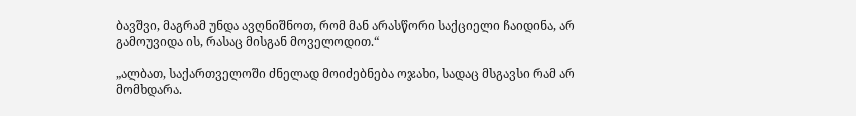ბავშვი, მაგრამ უნდა ავღნიშნოთ, რომ მან არასწორი საქციელი ჩაიდინა, არ გამოუვიდა ის, რასაც მისგან მოველოდით.“

„ალბათ, საქართველოში ძნელად მოიძებნება ოჯახი, სადაც მსგავსი რამ არ მომხდარა.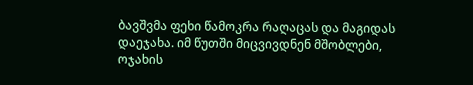ბავშვმა ფეხი წამოკრა რაღაცას და მაგიდას დაეჯახა. იმ წუთში მიცვივდნენ მშობლები, ოჯახის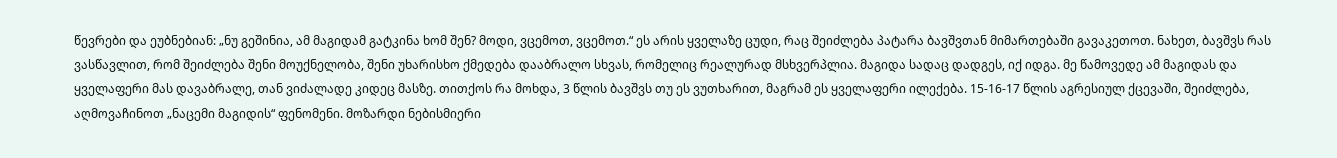წევრები და ეუბნებიან: „ნუ გეშინია, ამ მაგიდამ გატკინა ხომ შენ? მოდი, ვცემოთ, ვცემოთ.“ ეს არის ყველაზე ცუდი, რაც შეიძლება პატარა ბავშვთან მიმართებაში გავაკეთოთ. ნახეთ, ბავშვს რას ვასწავლით, რომ შეიძლება შენი მოუქნელობა, შენი უხარისხო ქმედება დააბრალო სხვას, რომელიც რეალურად მსხვერპლია. მაგიდა სადაც დადგეს, იქ იდგა. მე წამოვედე ამ მაგიდას და ყველაფერი მას დავაბრალე, თან ვიძალადე კიდეც მასზე. თითქოს რა მოხდა, 3 წლის ბავშვს თუ ეს ვუთხარით, მაგრამ ეს ყველაფერი ილექება. 15-16-17 წლის აგრესიულ ქცევაში, შეიძლება, აღმოვაჩინოთ „ნაცემი მაგიდის“ ფენომენი. მოზარდი ნებისმიერი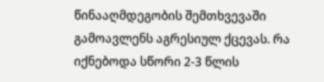წინააღმდეგობის შემთხვევაში გამოავლენს აგრესიულ ქცევას. რა იქნებოდა სწორი 2-3 წლის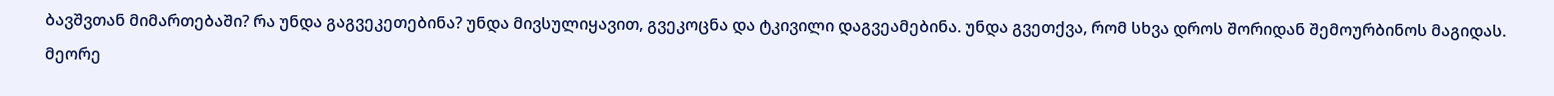ბავშვთან მიმართებაში? რა უნდა გაგვეკეთებინა? უნდა მივსულიყავით, გვეკოცნა და ტკივილი დაგვეამებინა. უნდა გვეთქვა, რომ სხვა დროს შორიდან შემოურბინოს მაგიდას. მეორე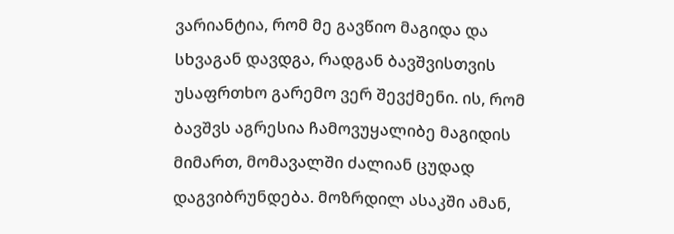ვარიანტია, რომ მე გავწიო მაგიდა და სხვაგან დავდგა, რადგან ბავშვისთვის უსაფრთხო გარემო ვერ შევქმენი. ის, რომ ბავშვს აგრესია ჩამოვუყალიბე მაგიდის მიმართ, მომავალში ძალიან ცუდად დაგვიბრუნდება. მოზრდილ ასაკში ამან,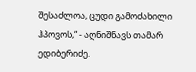შესაძლოა, ცუდი გამოძახილი ჰპოვოს,“ - აღნიშნავს თამარ ედიბერიძე.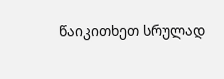წაიკითხეთ სრულად